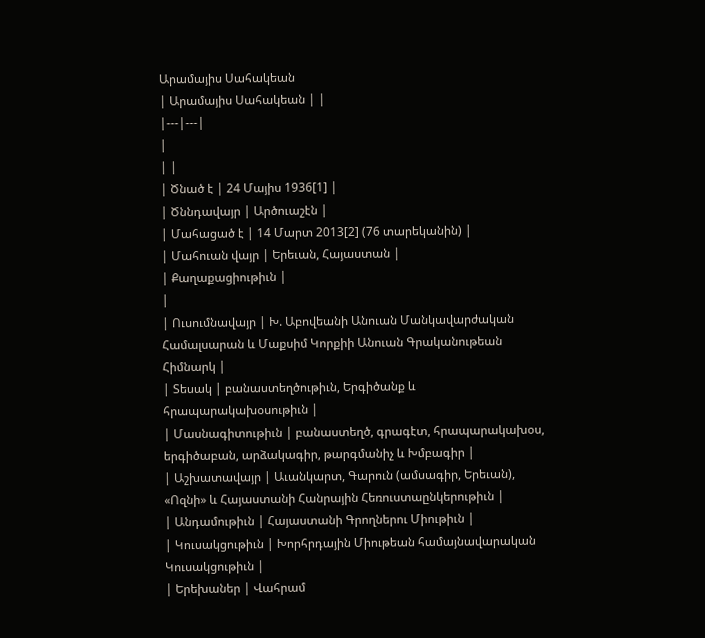Արամայիս Սահակեան
| Արամայիս Սահակեան | |
|---|---|
|
| |
| Ծնած է | 24 Մայիս 1936[1] |
| Ծննդավայր | Արծուաշէն |
| Մահացած է | 14 Մարտ 2013[2] (76 տարեկանին) |
| Մահուան վայր | Երեւան, Հայաստան |
| Քաղաքացիութիւն |
|
| Ուսումնավայր | Խ. Աբովեանի Անուան Մանկավարժական Համալսարան և Մաքսիմ Կորքիի Անուան Գրականութեան Հիմնարկ |
| Տեսակ | բանաստեղծութիւն, Երգիծանք և հրապարակախօսութիւն |
| Մասնագիտութիւն | բանաստեղծ, գրագէտ, հրապարակախօս, երգիծաբան, արձակագիր, թարգմանիչ և Խմբագիր |
| Աշխատավայր | Աւանկարտ, Գարուն (ամսագիր, Երեւան), «Ոզնի» և Հայաստանի Հանրային Հեռուստաընկերութիւն |
| Անդամութիւն | Հայաստանի Գրողներու Միութիւն |
| Կուսակցութիւն | Խորհրդային Միութեան համայնավարական Կուսակցութիւն |
| Երեխաներ | Վահրամ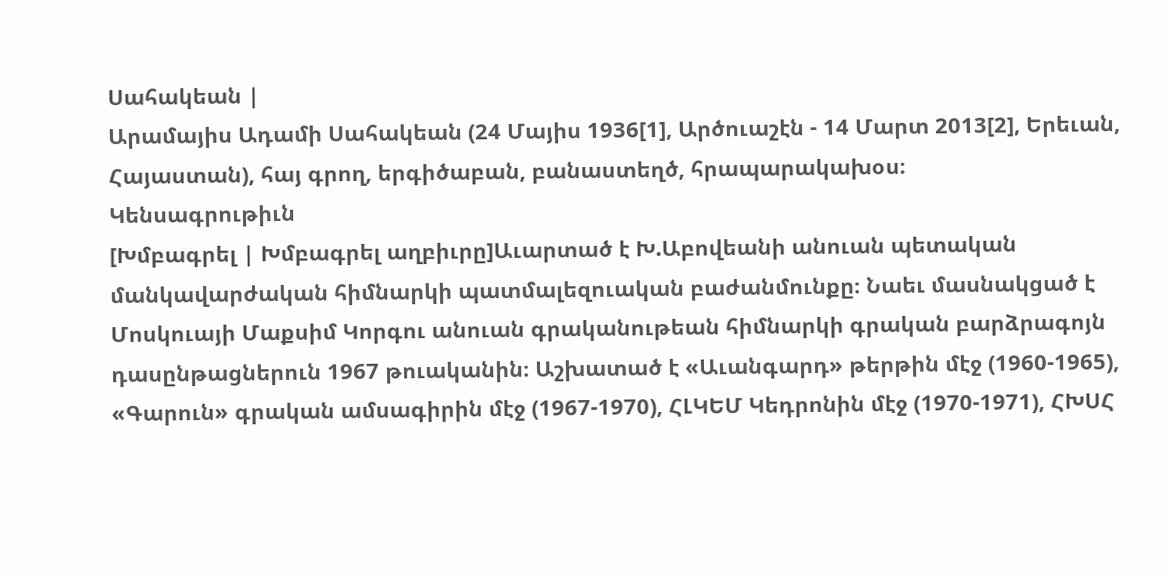Սահակեան |
Արամայիս Ադամի Սահակեան (24 Մայիս 1936[1], Արծուաշէն - 14 Մարտ 2013[2], Երեւան, Հայաստան), հայ գրող, երգիծաբան, բանաստեղծ, հրապարակախօս։
Կենսագրութիւն
[Խմբագրել | Խմբագրել աղբիւրը]Աւարտած է Խ.Աբովեանի անուան պետական մանկավարժական հիմնարկի պատմալեզուական բաժանմունքը։ Նաեւ մասնակցած է Մոսկուայի Մաքսիմ Կորգու անուան գրականութեան հիմնարկի գրական բարձրագոյն դասընթացներուն 1967 թուականին։ Աշխատած է «Աւանգարդ» թերթին մէջ (1960-1965), «Գարուն» գրական ամսագիրին մէջ (1967-1970), ՀԼԿԵՄ Կեդրոնին մէջ (1970-1971), ՀԽՍՀ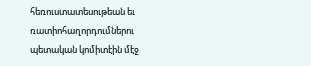հեռուստատեսութեան եւ ռատիոհաղորդումներու պետական կոմիտէին մէջ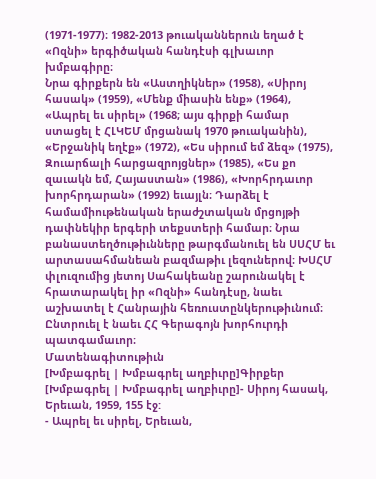(1971-1977)։ 1982-2013 թուականներուն եղած է «Ոզնի» երգիծական հանդէսի գլխաւոր խմբագիրը։
Նրա գիրքերն են «Աստղիկներ» (1958), «Սիրոյ հասակ» (1959), «Մենք միասին ենք» (1964), «Ապրել եւ սիրել» (1968; այս գիրքի համար ստացել է ՀԼԿԵՄ մրցանակ 1970 թուականին), «Երջանիկ եղէք» (1972), «Ես սիրում եմ ձեզ» (1975), Զուարճալի հարցազրոյցներ» (1985), «Ես քո զաւակն եմ, Հայաստան» (1986), «Խորհրդաւոր խորհրդարան» (1992) եւայլն։ Դարձել է համամիութենական երաժշտական մրցոյթի դափնեկիր երգերի տեքստերի համար։ Նրա բանաստեղծութիւնները թարգմանուել են ՍՍՀՄ եւ արտասահմանեան բազմաթիւ լեզուներով։ ԽՍՀՄ փլուզումից յետոյ Սահակեանը շարունակել է հրատարակել իր «Ոզնի» հանդէսը, նաեւ աշխատել է Հանրային հեռուստընկերութիւնում։ Ընտրուել է նաեւ ՀՀ Գերագոյն խորհուրդի պատգամաւոր։
Մատենագիտութիւն
[Խմբագրել | Խմբագրել աղբիւրը]Գիրքեր
[Խմբագրել | Խմբագրել աղբիւրը]- Սիրոյ հասակ, Երեւան, 1959, 155 էջ:
- Ապրել եւ սիրել, Երեւան,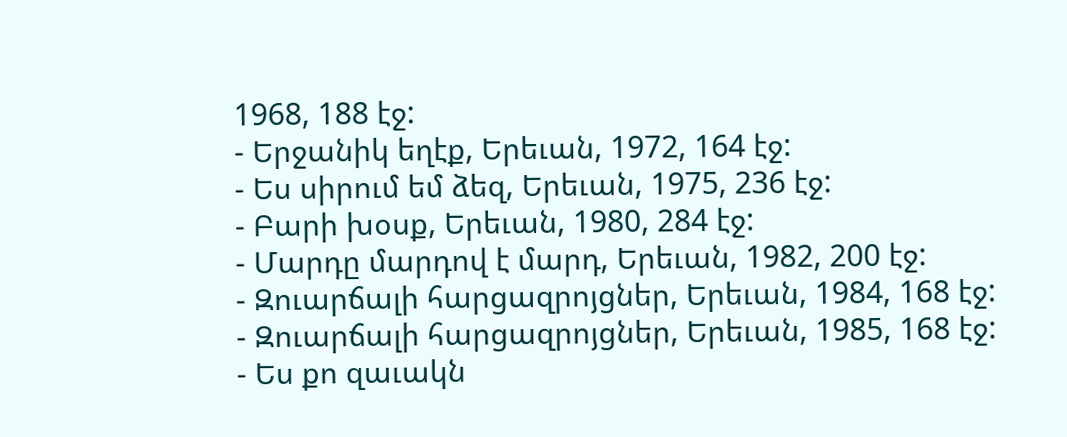1968, 188 էջ:
- Երջանիկ եղէք, Երեւան, 1972, 164 էջ:
- Ես սիրում եմ ձեզ, Երեւան, 1975, 236 էջ:
- Բարի խօսք, Երեւան, 1980, 284 էջ:
- Մարդը մարդով է մարդ, Երեւան, 1982, 200 էջ:
- Զուարճալի հարցազրոյցներ, Երեւան, 1984, 168 էջ:
- Զուարճալի հարցազրոյցներ, Երեւան, 1985, 168 էջ:
- Ես քո զաւակն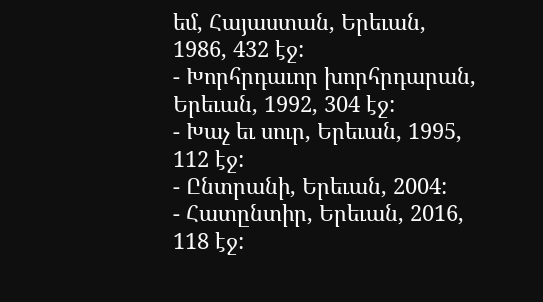եմ, Հայաստան, Երեւան, 1986, 432 էջ:
- Խորհրդաւոր խորհրդարան, Երեւան, 1992, 304 էջ:
- Խաչ եւ սուր, Երեւան, 1995, 112 էջ:
- Ընտրանի, Երեւան, 2004:
- Հատընտիր, Երեւան, 2016, 118 էջ: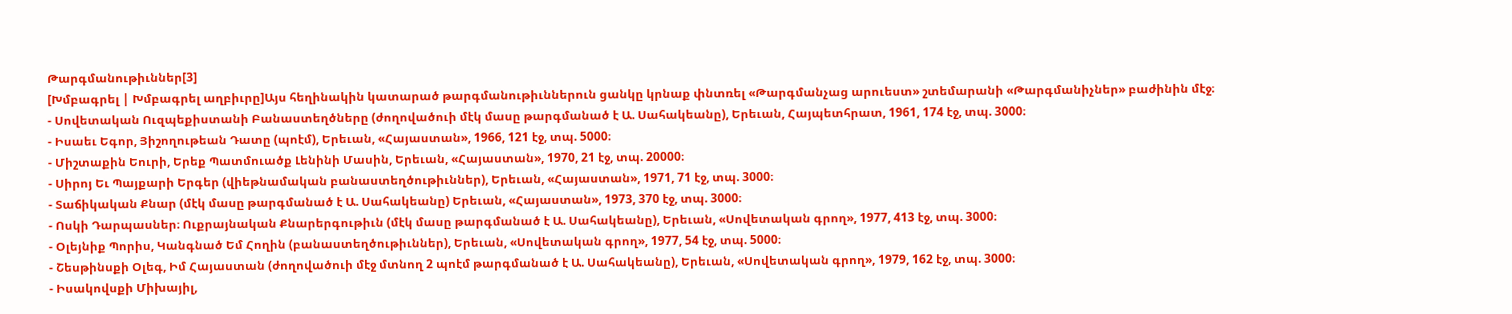Թարգմանութիւններ[3]
[Խմբագրել | Խմբագրել աղբիւրը]Այս հեղինակին կատարած թարգմանութիւններուն ցանկը կրնաք փնտռել «Թարգմանչաց արուեստ» շտեմարանի «Թարգմանիչներ» բաժինին մէջ։
- Սովետական Ուզպեքիստանի Բանաստեղծները (ժողովածուի մէկ մասը թարգմանած է Ա. Սահակեանը), Երեւան, Հայպետհրատ, 1961, 174 էջ, տպ. 3000։
- Իսաեւ Եգոր, Յիշողութեան Դատը (պոէմ), Երեւան, «Հայաստան», 1966, 121 էջ, տպ. 5000։
- Միշտաքին Եուրի, Երեք Պատմուածք Լենինի Մասին, Երեւան, «Հայաստան», 1970, 21 էջ, տպ. 20000։
- Սիրոյ Եւ Պայքարի Երգեր (վիեթնամական բանաստեղծութիւններ), Երեւան, «Հայաստան», 1971, 71 էջ, տպ. 3000։
- Տաճիկական Քնար (մէկ մասը թարգմանած է Ա. Սահակեանը) Երեւան, «Հայաստան», 1973, 370 էջ, տպ. 3000։
- Ոսկի Դարպասներ։ Ուքրայնական Քնարերգութիւն (մէկ մասը թարգմանած է Ա. Սահակեանը), Երեւան, «Սովետական գրող», 1977, 413 էջ, տպ. 3000։
- Օլեյնիք Պորիս, Կանգնած Եմ Հողին (բանաստեղծութիւններ), Երեւան, «Սովետական գրող», 1977, 54 էջ, տպ. 5000։
- Շեսթինսքի Օլեգ, Իմ Հայաստան (ժողովածուի մէջ մտնող 2 պոէմ թարգմանած է Ա. Սահակեանը), Երեւան, «Սովետական գրող», 1979, 162 էջ, տպ. 3000։
- Իսակովսքի Միխայիլ,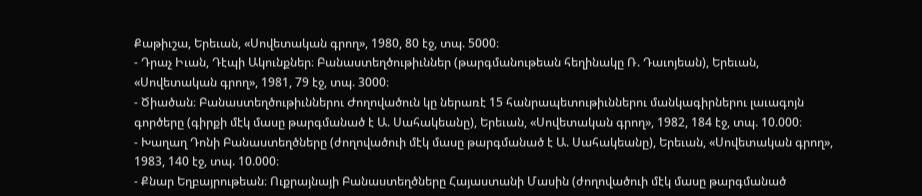Քաթիւշա, Երեւան, «Սովետական գրող», 1980, 80 էջ, տպ. 5000։
- Դրաչ Իւան, Դէպի Ակունքներ։ Բանաստեղծութիւններ (թարգմանութեան հեղինակը Ռ. Դաւոյեան), Երեւան, «Սովետական գրող», 1981, 79 էջ, տպ. 3000։
- Ծիածան։ Բանաստեղծութիւններու Ժողովածուն կը ներառէ 15 հանրապետութիւններու մանկագիրներու լաւագոյն գործերը (գիրքի մէկ մասը թարգմանած է Ա. Սահակեանը), Երեւան, «Սովետական գրող», 1982, 184 էջ, տպ. 10.000։
- Խաղաղ Դոնի Բանաստեղծները (ժողովածուի մէկ մասը թարգմանած է Ա. Սահակեանը), Երեւան, «Սովետական գրող», 1983, 140 էջ, տպ. 10.000։
- Քնար Եղբայրութեան։ Ուքրայնայի Բանաստեղծները Հայաստանի Մասին (ժողովածուի մէկ մասը թարգմանած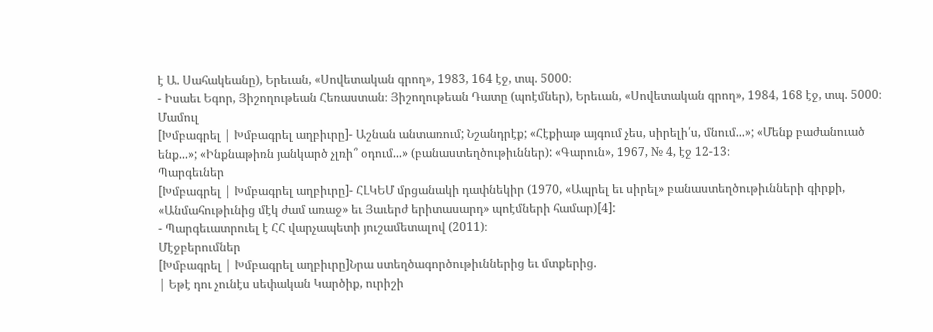է Ա. Սահակեանը), Երեւան, «Սովետական գրող», 1983, 164 էջ, տպ. 5000։
- Իսաեւ Եգոր, Յիշողութեան Հեռաստան։ Յիշողութեան Դատը (պոէմներ), Երեւան, «Սովետական գրող», 1984, 168 էջ, տպ. 5000։
Մամուլ
[Խմբագրել | Խմբագրել աղբիւրը]- Աշնան անտառում; Նշանդրէք; «Հէքիաթ այգում չես, սիրելի՛ս, մնում...»; «Մենք բաժանուած ենք...»; «Ինքնաթիռն յանկարծ չլռի՞ օդում...» (բանաստեղծութիւններ): «Գարուն», 1967, № 4, էջ 12-13։
Պարգեւներ
[Խմբագրել | Խմբագրել աղբիւրը]- ՀԼԿԵՄ մրցանակի դափնեկիր (1970, «Ապրել եւ սիրել» բանաստեղծութիւնների գիրքի, «Անմահութիւնից մէկ ժամ առաջ» եւ Յաւերժ երիտասարդ» պոէմների համար)[4]:
- Պարգեւատրուել է ՀՀ վարչապետի յուշամետալով (2011)։
Մէջբերումներ
[Խմբագրել | Խմբագրել աղբիւրը]Նրա ստեղծագործութիւններից եւ մտքերից.
| Եթէ դու չունէս սեփական Կարծիք, ուրիշի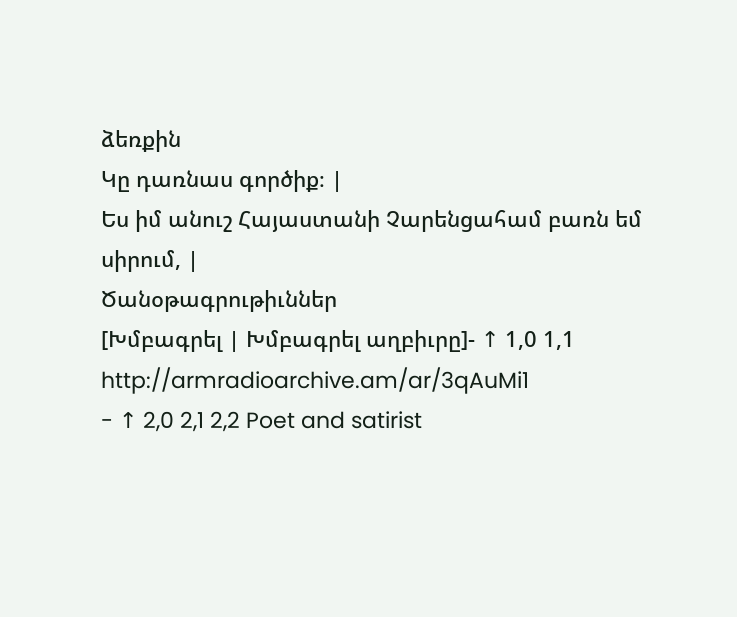ձեռքին
Կը դառնաս գործիք։ |
Ես իմ անուշ Հայաստանի Չարենցահամ բառն եմ սիրում, |
Ծանօթագրութիւններ
[Խմբագրել | Խմբագրել աղբիւրը]- ↑ 1,0 1,1 http://armradioarchive.am/ar/3qAuMi1
- ↑ 2,0 2,1 2,2 Poet and satirist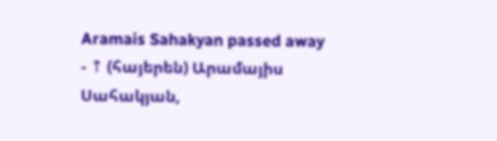Aramais Sahakyan passed away
- ↑ (հայերեն) Արամայիս Սահակյան,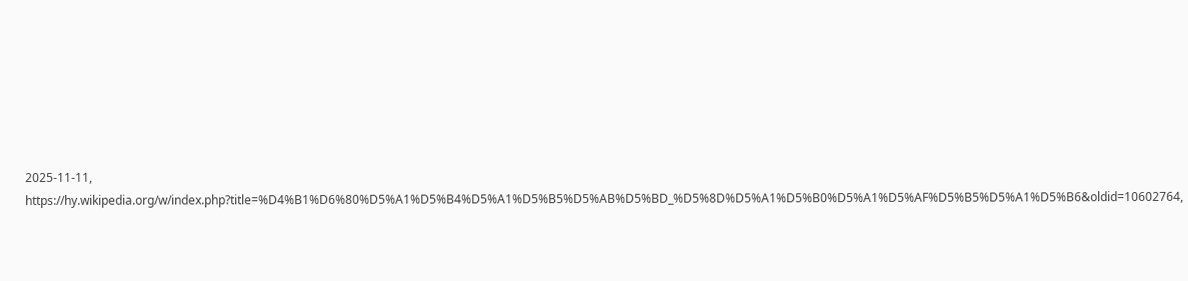2025-11-11, https://hy.wikipedia.org/w/index.php?title=%D4%B1%D6%80%D5%A1%D5%B4%D5%A1%D5%B5%D5%AB%D5%BD_%D5%8D%D5%A1%D5%B0%D5%A1%D5%AF%D5%B5%D5%A1%D5%B6&oldid=10602764,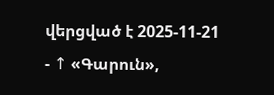վերցված է 2025-11-21
- ↑ «Գարուն»,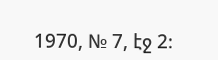1970, № 7, էջ 2։